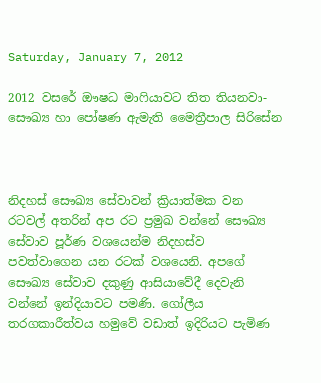Saturday, January 7, 2012

2012 වසරේ ඖෂධ මාෆියාවට තිත තියනවා-සෞඛ්‍ය හා පෝෂණ ඇමැති මෛත්‍රීපාල සිරිසේන



නිදහස් සෞඛ්‍ය සේවාවන් ක්‍රියාත්මක වන රටවල් අතරින් අප රට ප්‍රමුඛ වන්නේ සෞඛ්‍ය සේවාව පූර්ණ වශයෙන්ම නිදහස්ව පවත්වාගෙන යන රටක් වශයෙනි. අපගේ සෞඛ්‍ය සේවාව දකුණු ආසියාවේදී දෙවැනි වන්නේ ඉන්දියාවට පමණි. ගෝලීය තරගකාරීත්වය හමුවේ වඩාත් ඉදිරියට පැමිණ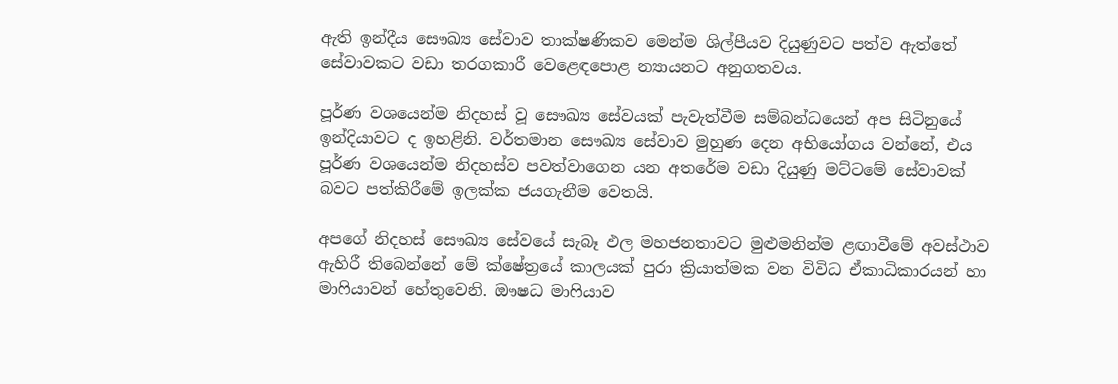ඇති ඉන්දීය සෞඛ්‍ය සේවාව තාක්ෂණිකව මෙන්ම ශිල්පීයව දියුණුවට පත්ව ඇත්තේ සේවාවකට වඩා තරගකාරී වෙළෙඳපොළ න්‍යායනට අනුගතවය.

පූර්ණ වශයෙන්ම නිදහස් වූ සෞඛ්‍ය සේවයක් පැවැත්වීම සම්බන්ධයෙන් අප සිටිනුයේ ඉන්දියාවට ද ඉහළිනි. වර්තමාන සෞඛ්‍ය සේවාව මුහුණ දෙන අභියෝගය වන්නේ, එය පූර්ණ වශයෙන්ම නිදහස්ව පවත්වාගෙන යන අතරේම වඩා දියුණු මට්ටමේ සේවාවක් බවට පත්කිරීමේ ඉලක්ක ජයගැනීම වෙතයි.

අපගේ නිදහස් සෞඛ්‍ය සේවයේ සැබෑ ඵල මහජනතාවට මුළුමනින්ම ළඟාවීමේ අවස්ථාව ඇහිරී තිබෙන්නේ මේ ක්ෂේත්‍රයේ කාලයක් පුරා ක්‍රියාත්මක වන විවිධ ඒකාධිකාරයන් හා මාෆියාවන් හේතුවෙනි. ඖෂධ මාෆියාව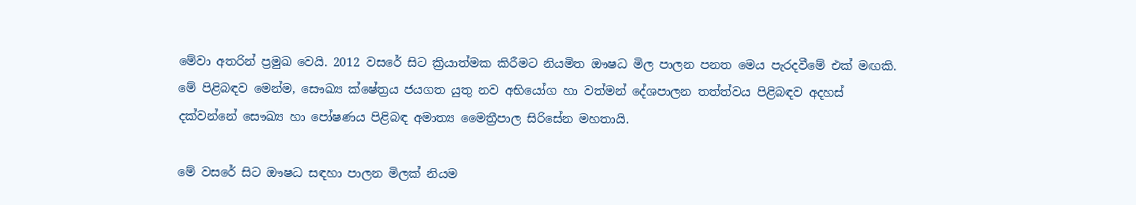මේවා අතරින් ප්‍රමුඛ වෙයි. 2012 වසරේ සිට ක්‍රියාත්මක කිරීමට නියමිත ඖෂධ මිල පාලන පනත මෙය පැරදවීමේ එක් මඟකි. මේ පිළිබඳව මෙන්ම, සෞඛ්‍ය ක්ෂේත්‍රය ජයගත යුතු නව අභියෝග හා වත්මන් දේශපාලන තත්ත්වය පිළිබඳව අදහස් දක්වන්නේ සෞඛ්‍ය හා පෝෂණය පිළිබඳ අමාත්‍ය මෛත්‍රීපාල සිරිසේන මහතායි.

මේ වසරේ සිට ඖෂධ සඳහා පාලන මිලක් නියම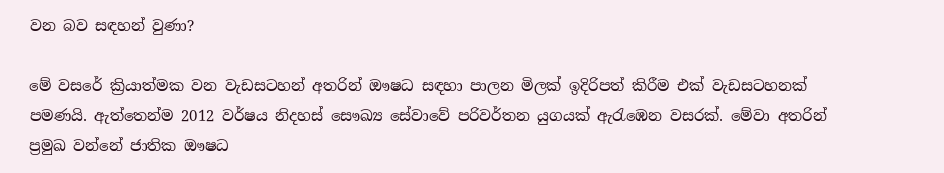වන බව සඳහන් වුණා?

මේ වසරේ ක්‍රියාත්මක වන වැඩසටහන් අතරින් ඖෂධ සඳහා පාලන මිලක් ඉදිරිපත් කිරීම එක් වැඩසටහනක් පමණයි. ඇත්තෙන්ම 2012 වර්ෂය නිදහස් සෞඛ්‍ය සේවාවේ පරිවර්තන යුගයක් ඇරැඹෙන වසරක්. මේවා අතරින් ප්‍රමුඛ වන්නේ ජාතික ඖෂධ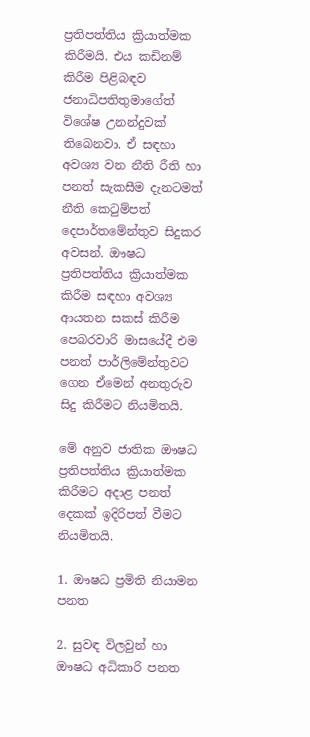ප්‍රතිපත්තිය ක්‍රියාත්මක කිරීමයි. එය කඩිනම් කිරීම පිළිබඳව ජනාධිපතිතුමාගේත් විශේෂ උනන්දුවක් තිබෙනවා. ඒ සඳහා අවශ්‍ය වන නීති රීති හා පනත් සැකසීම දැනටමත් නීති කෙටුම්පත් දෙපාර්තමේන්තුව සිදුකර අවසන්. ඖෂධ ප්‍රතිපත්තිය ක්‍රියාත්මක කිරීම සඳහා අවශ්‍ය ආයතන සකස් කිරීම පෙබරවාරි මාසයේදී එම පනත් පාර්ලිමේන්තුවට ගෙන ඒමෙන් අනතුරුව සිදු කිරීමට නියමිතයි.

මේ අනුව ජාතික ඖෂධ ප්‍රතිපත්තිය ක්‍රියාත්මක කිරීමට අදාළ පනත් දෙකක් ඉදිරිපත් වීමට නියමිතයි.

1. ඖෂධ ප්‍රමිති නියාමන පනත

2. සුවඳ විලවුන් හා ඖෂධ අධිකාරි පනත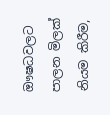ඖෂධවලට පාලන මිලක් නියම කිරීම,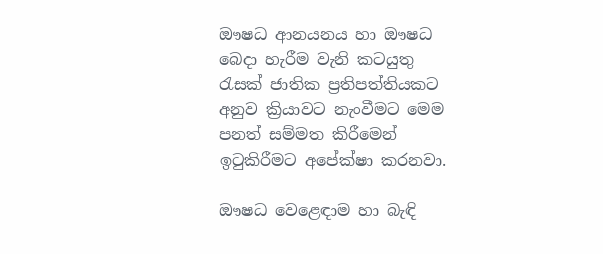ඖෂධ ආනයනය හා ඖෂධ බෙදා හැරීම වැනි කටයුතු රැසක් ජාතික ප්‍රතිපත්තියකට අනුව ක්‍රියාවට නැංවීමට මෙම පනත් සම්මත කිරීමෙන් ඉටුකිරීමට අපේක්ෂා කරනවා.

ඖෂධ වෙළෙඳාම හා බැඳි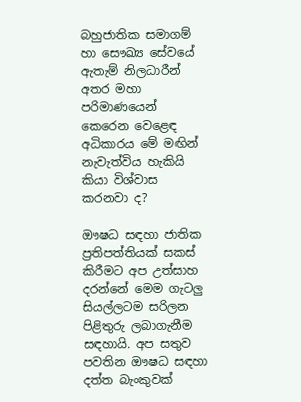බහුජාතික සමාගම් හා සෞඛ්‍ය සේවයේ ඇතැම් නිලධාරීන් අතර මහා පරිමාණයෙන් කෙරෙන වෙළෙඳ අධිකාරය මේ මඟින් නැවැත්විය හැකියි කියා විශ්වාස කරනවා ද?

ඖෂධ සඳහා ජාතික ප්‍රතිපත්තියක් සකස් කිරීමට අප උත්සාහ දරන්නේ මෙම ගැටලු සියල්ලටම සරිලන පිළිතුරු ලබාගැනීම සඳහායි. අප සතුව පවතින ඖෂධ සඳහා දත්ත බැංකුවක්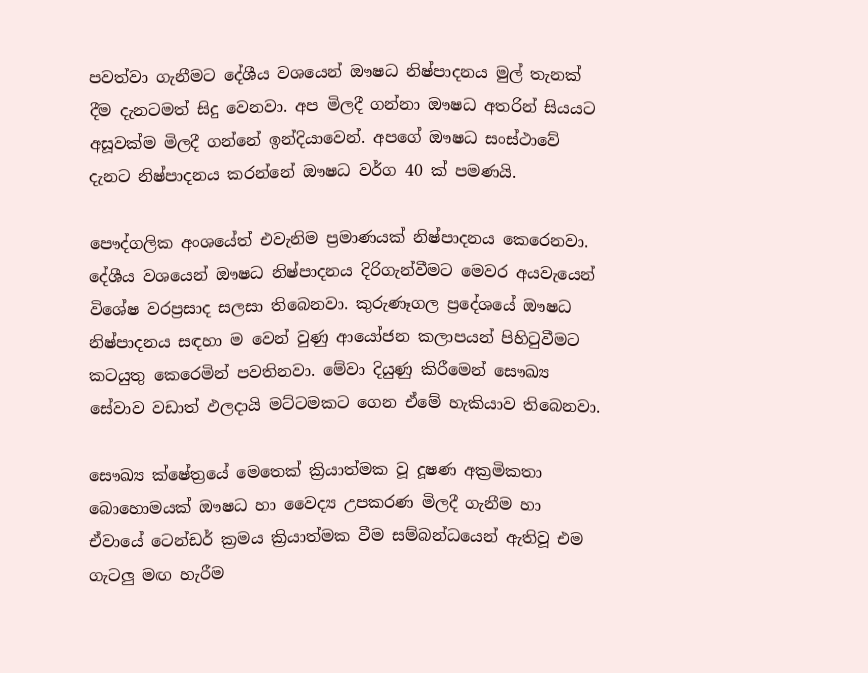පවත්වා ගැනීමට දේශීය වශයෙන් ඖෂධ නිෂ්පාදනය මුල් තැනක් දීම දැනටමත් සිදු වෙනවා. අප මිලදී ගන්නා ඖෂධ අතරින් සියයට අසූවක්ම මිලදී ගන්නේ ඉන්දියාවෙන්. අපගේ ඖෂධ සංස්ථාවේ දැනට නිෂ්පාදනය කරන්නේ ඖෂධ වර්ග 40 ක් පමණයි.

පෞද්ගලික අංශයේත් එවැනිම ප්‍රමාණයක් නිෂ්පාදනය කෙරෙනවා. දේශීය වශයෙන් ඖෂධ නිෂ්පාදනය දිරිගැන්වීමට මෙවර අයවැයෙන් විශේෂ වරප්‍රසාද සලසා තිබෙනවා. කුරුණෑගල ප්‍රදේශයේ ඖෂධ නිෂ්පාදනය සඳහා ම වෙන් වුණු ආයෝජන කලාපයන් පිහිටුවීමට කටයුතු කෙරෙමින් පවතිනවා. මේවා දියුණු කිරීමෙන් සෞඛ්‍ය සේවාව වඩාත් ඵලදායි මට්ටමකට ගෙන ඒමේ හැකියාව තිබෙනවා.

සෞඛ්‍ය ක්ෂේත්‍රයේ මෙතෙක් ක්‍රියාත්මක වූ දූෂණ අක්‍රමිකතා බොහොමයක් ඖෂධ හා වෛද්‍ය උපකරණ මිලදී ගැනීම හා ඒවායේ ටෙන්ඩර් ක්‍රමය ක්‍රියාත්මක වීම සම්බන්ධයෙන් ඇතිවූ එම ගැටලු මඟ හැරීම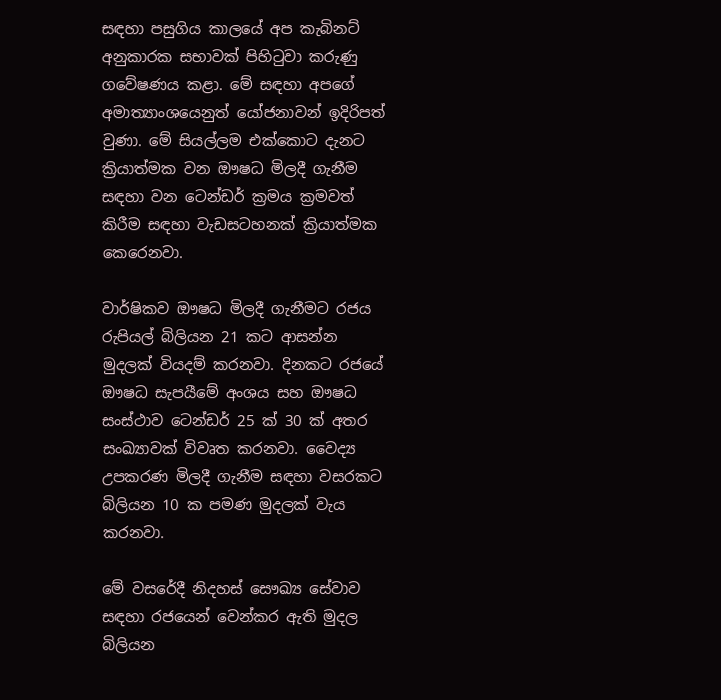සඳහා පසුගිය කාලයේ අප කැබිනට් අනුකාරක සභාවක් පිහිටුවා කරුණු ගවේෂණය කළා. මේ සඳහා අපගේ අමාත්‍යාංශයෙනුත් යෝජනාවන් ඉදිරිපත් වුණා. මේ සියල්ලම එක්කොට දැනට ක්‍රියාත්මක වන ඖෂධ මිලදී ගැනීම සඳහා වන ටෙන්ඩර් ක්‍රමය ක්‍රමවත් කිරීම සඳහා වැඩසටහනක් ක්‍රියාත්මක කෙරෙනවා.

වාර්ෂිකව ඖෂධ මිලදී ගැනීමට රජය රුපියල් බිලියන 21 කට ආසන්න මුදලක් වියදම් කරනවා. දිනකට රජයේ ඖෂධ සැපයීමේ අංශය සහ ඖෂධ සංස්ථාව ටෙන්ඩර් 25 ක් 30 ක් අතර සංඛ්‍යාවක් විවෘත කරනවා. වෛද්‍ය උපකරණ මිලදී ගැනීම සඳහා වසරකට බිලියන 10 ක පමණ මුදලක් වැය කරනවා.

මේ වසරේදී නිදහස් සෞඛ්‍ය සේවාව සඳහා රජයෙන් වෙන්කර ඇති මුදල බිලියන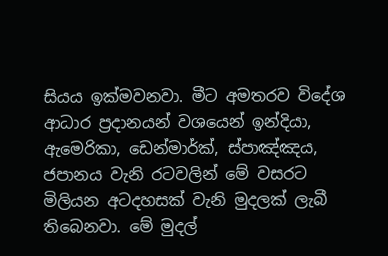සියය ඉක්මවනවා. මීට අමතරව විදේශ ආධාර ප්‍රදානයන් වශයෙන් ඉන්දියා, ඇමෙරිකා, ඩෙන්මාර්ක්, ස්පාඤ්ඤය, ජපානය වැනි රටවලින් මේ වසරට මිලියන අටදහසක් වැනි මුදලක් ලැබී තිබෙනවා. මේ මුදල්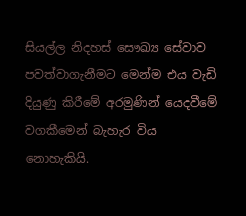සියල්ල නිදහස් සෞඛ්‍ය සේවාව පවත්වාගැනීමට මෙන්ම එය වැඩි දියුණු කිරීමේ අරමුණින් යෙදවීමේ වගකීමෙන් බැහැර විය නොහැකියි.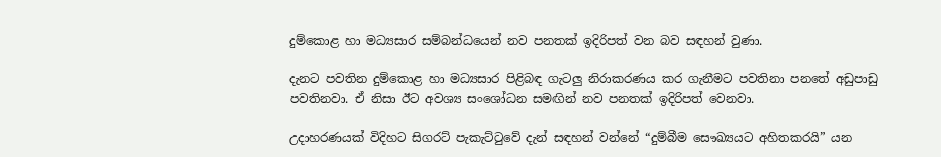දුම්කොළ හා මධ්‍යසාර සම්බන්ධයෙන් නව පනතක් ඉදිරිපත් වන බව සඳහන් වුණා.

දැනට පවතින දුම්කොළ හා මධ්‍යසාර පිළිබඳ ගැටලු නිරාකරණය කර ගැනීමට පවතිනා පනතේ අඩුපාඩු පවතිනවා. ඒ නිසා ඊට අවශ්‍ය සංශෝධන සමඟින් නව පනතක් ඉදිරිපත් වෙනවා.

උදාහරණයක් විදිහට සිගරට් පැකැට්ටුවේ දැන් සඳහන් වන්නේ “දුම්බීම සෞඛ්‍යයට අහිතකරයි” යන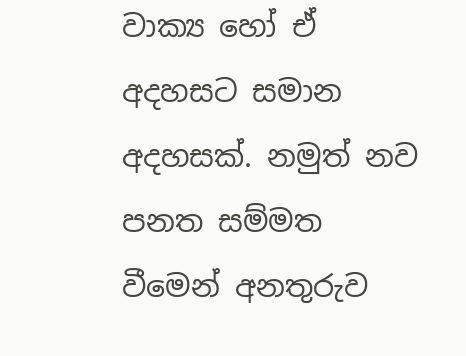වාක්‍ය හෝ ඒ අදහසට සමාන අදහසක්. නමුත් නව පනත සම්මත වීමෙන් අනතුරුව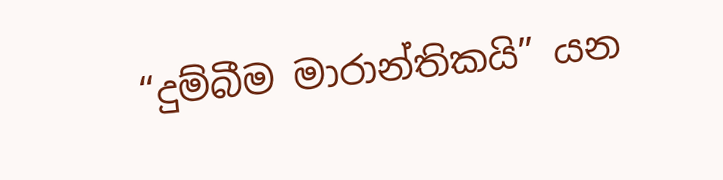“දුම්බීම මාරාන්තිකයි” යන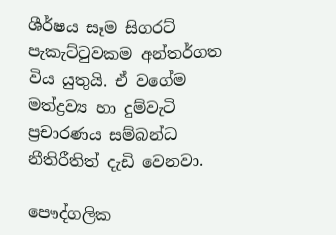ශීර්ෂය සෑම සිගරට් පැකැට්ටුවකම අන්තර්ගත විය යුතුයි. ඒ වගේම මත්ද්‍රව්‍ය හා දුම්වැටි ප්‍රචාරණය සම්බන්ධ නීතිරීතිත් දැඩි වෙනවා.

පෞද්ගලික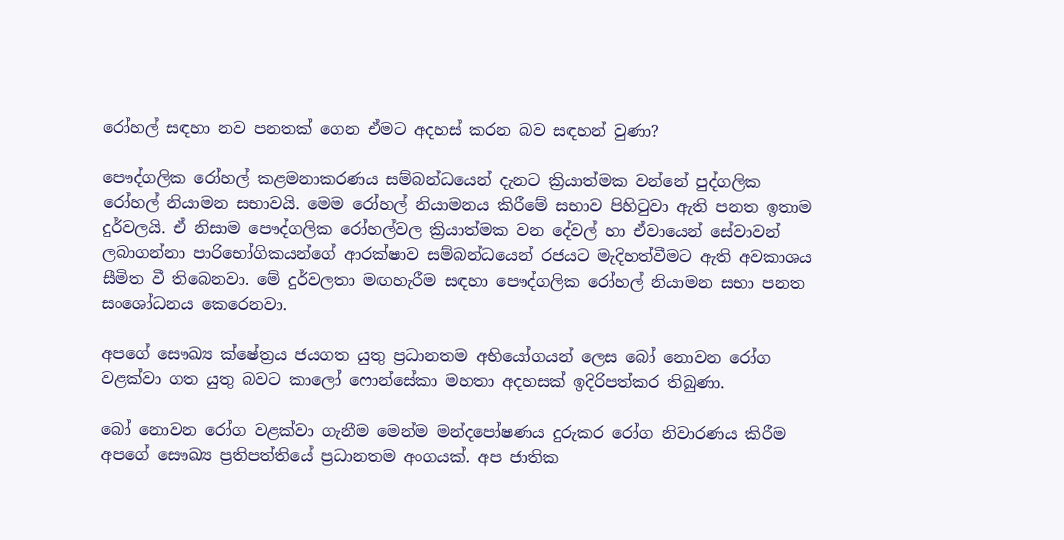රෝහල් සඳහා නව පනතක් ගෙන ඒමට අදහස් කරන බව සඳහන් වුණා?

පෞද්ගලික රෝහල් කළමනාකරණය සම්බන්ධයෙන් දැනට ක්‍රියාත්මක වන්නේ පුද්ගලික රෝහල් නියාමන සභාවයි. මෙම රෝහල් නියාමනය කිරීමේ සභාව පිහිටුවා ඇති පනත ඉතාම දුර්වලයි. ඒ නිසාම පෞද්ගලික රෝහල්වල ක්‍රියාත්මක වන දේවල් හා ඒවායෙන් සේවාවන් ලබාගන්නා පාරිභෝගිකයන්ගේ ආරක්ෂාව සම්බන්ධයෙන් රජයට මැදිහත්වීමට ඇති අවකාශය සීමිත වී තිබෙනවා. මේ දුර්වලතා මඟහැරීම සඳහා පෞද්ගලික රෝහල් නියාමන සභා පනත සංශෝධනය කෙරෙනවා.

අපගේ සෞඛ්‍ය ක්ෂේත්‍රය ජයගත යුතු ප්‍රධානතම අභියෝගයන් ලෙස බෝ නොවන රෝග වළක්වා ගත යුතු බවට කාලෝ ෆොන්සේකා මහතා අදහසක් ඉදිරිපත්කර තිබුණා.

බෝ නොවන රෝග වළක්වා ගැනීම මෙන්ම මන්දපෝෂණය දුරුකර රෝග නිවාරණය කිරීම අපගේ සෞඛ්‍ය ප්‍රතිපත්තියේ ප්‍රධානතම අංගයක්. අප ජාතික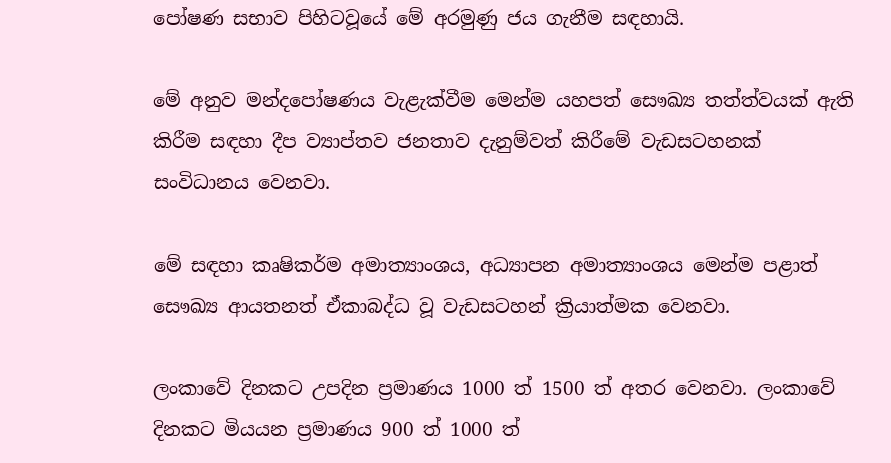පෝෂණ සභාව පිහිටවූයේ මේ අරමුණු ජය ගැනීම සඳහායි.

මේ අනුව මන්දපෝෂණය වැළැක්වීම මෙන්ම යහපත් සෞඛ්‍ය තත්ත්වයක් ඇති කිරීම සඳහා දීප ව්‍යාප්තව ජනතාව දැනුම්වත් කිරීමේ වැඩසටහනක් සංවිධානය වෙනවා.

මේ සඳහා කෘෂිකර්ම අමාත්‍යාංශය, අධ්‍යාපන අමාත්‍යාංශය මෙන්ම පළාත් සෞඛ්‍ය ආයතනත් ඒකාබද්ධ වූ වැඩසටහන් ක්‍රියාත්මක වෙනවා.

ලංකාවේ දිනකට උපදින ප්‍රමාණය 1000 ත් 1500 ත් අතර වෙනවා. ලංකාවේ දිනකට මියයන ප්‍රමාණය 900 ත් 1000 ත්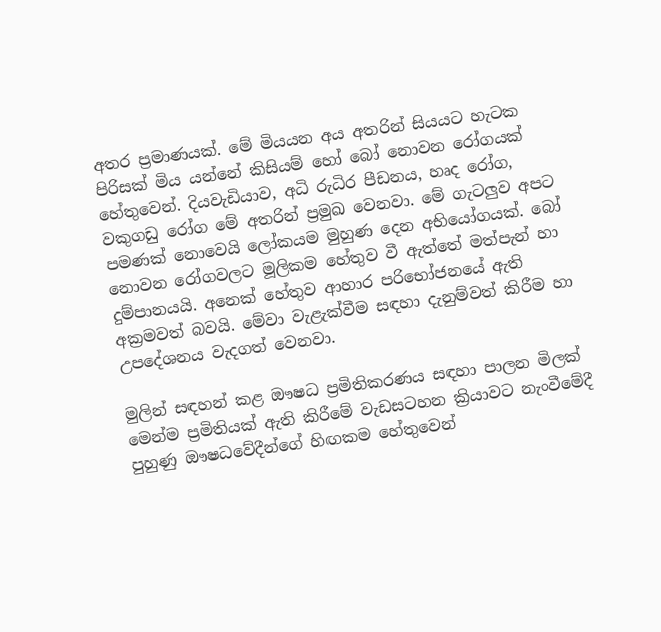අතර ප්‍රමාණයක්. මේ මියයන අය අතරින් සියයට හැටක පිරිසක් මිය යන්නේ කිසියම් හෝ බෝ නොවන රෝගයක් හේතුවෙන්. දියවැඩියාව, අධි රුධිර පීඩනය, හෘද රෝග, වකුගඩු රෝග මේ අතරින් ප්‍රමුඛ වෙනවා. මේ ගැටලුව අපට පමණක් නොවෙයි ලෝකයම මුහුණ දෙන අභියෝගයක්. බෝ නොවන රෝගවලට මූලිකම හේතුව වී ඇත්තේ මත්පැන් හා දුම්පානයයි. අනෙක් හේතුව ආහාර පරිභෝජනයේ ඇති අක්‍රමවත් බවයි. මේවා වැළැක්වීම සඳහා දැනුම්වත් කිරීම හා උපදේශනය වැදගත් වෙනවා.

මුලින් සඳහන් කළ ඖෂධ ප්‍රමිතිකරණය සඳහා පාලන මිලක් මෙන්ම ප්‍රමිතියක් ඇති කිරීමේ වැඩසටහන ක්‍රියාවට නැංවීමේදී පුහුණු ඖෂධවේදීන්ගේ හිඟකම හේතුවෙන්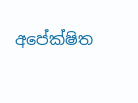අපේක්ෂිත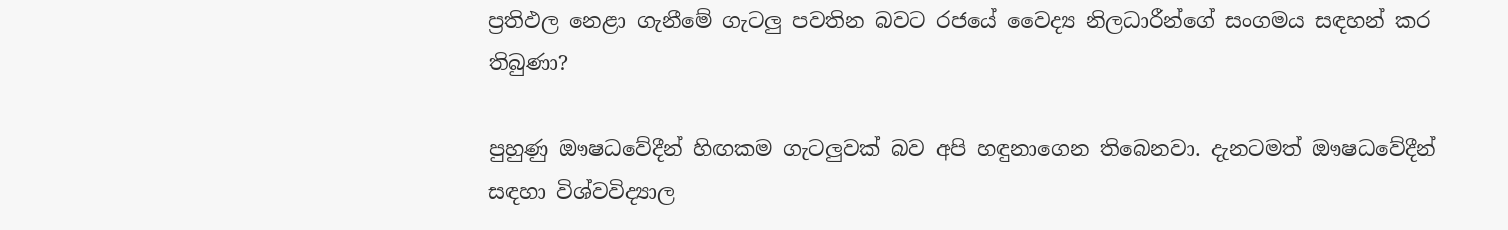ප්‍රතිඵල නෙළා ගැනීමේ ගැටලු පවතින බවට රජයේ වෛද්‍ය නිලධාරීන්ගේ සංගමය සඳහන් කර තිබුණා?

පුහුණු ඖෂධවේදීන් හිඟකම ගැටලුවක් බව අපි හඳුනාගෙන තිබෙනවා. දැනටමත් ඖෂධවේදීන් සඳහා විශ්වවිද්‍යාල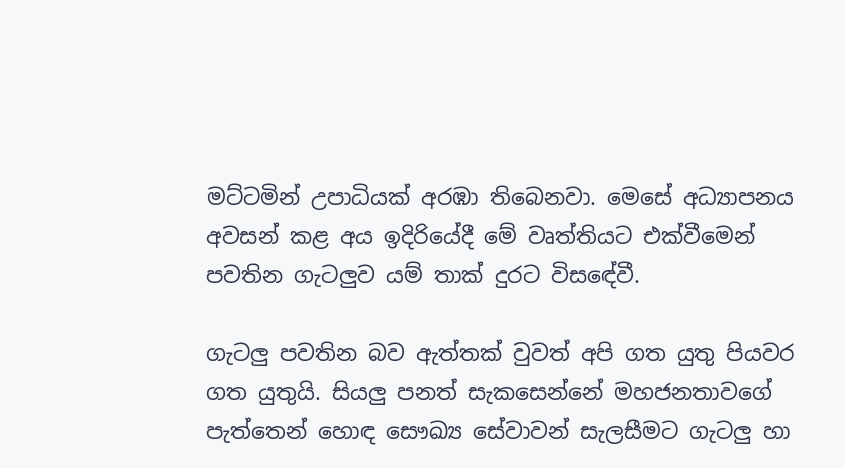මට්ටමින් උපාධියක් අරඹා තිබෙනවා. මෙසේ අධ්‍යාපනය අවසන් කළ අය ඉදිරියේදී මේ වෘත්තියට එක්වීමෙන් පවතින ගැටලුව යම් තාක් දුරට විසඳේවී.

ගැටලු පවතින බව ඇත්තක් වුවත් අපි ගත යුතු පියවර ගත යුතුයි. සියලු පනත් සැකසෙන්නේ මහජනතාවගේ පැත්තෙන් හොඳ සෞඛ්‍ය සේවාවන් සැලසීමට ගැටලු හා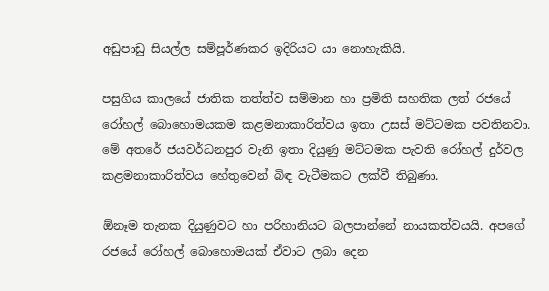අඩුපාඩු සියල්ල සම්පූර්ණකර ඉදිරියට යා නොහැකියි.

පසුගිය කාලයේ ජාතික තත්ත්ව සම්මාන හා ප්‍රමිති සහතික ලත් රජයේ රෝහල් බොහොමයකම කළමනාකාරිත්වය ඉතා උසස් මට්ටමක පවතිනවා. මේ අතරේ ජයවර්ධනපුර වැනි ඉතා දියුණු මට්ටමක පැවති රෝහල් දුර්වල කළමනාකාරිත්වය හේතුවෙන් බිඳ වැටීමකට ලක්වී තිබුණා.

ඕනෑම තැනක දියුණුවට හා පරිහානියට බලපාන්නේ නායකත්වයයි. අපගේ රජයේ රෝහල් බොහොමයක් ඒවාට ලබා දෙන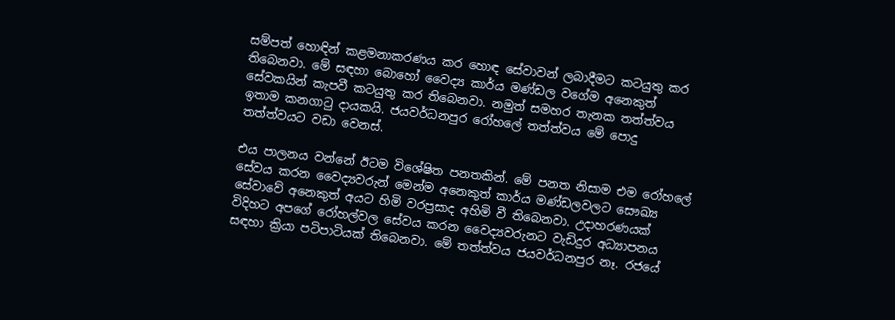සම්පත් හොඳින් කළමනාකරණය කර හොඳ සේවාවන් ලබාදීමට කටයුතු කර තිබෙනවා. මේ සඳහා බොහෝ වෛද්‍ය කාර්ය මණ්ඩල වගේම අනෙකුත් සේවකයින් කැපවී කටයුතු කර තිබෙනවා. නමුත් සමහර තැනක තත්ත්වය ඉතාම කනගාටු දායකයි. ජයවර්ධනපුර රෝහලේ තත්ත්වය මේ පොදු තත්ත්වයට වඩා වෙනස්.

එය පාලනය වන්නේ ඊටම විශේෂිත පනතකින්. මේ පනත නිසාම එම රෝහලේ සේවය කරන වෛද්‍යවරුන් මෙන්ම අනෙකුත් කාර්ය මණ්ඩලවලට සෞඛ්‍ය සේවාවේ අනෙකුත් අයට හිමි වරප්‍රසාද අහිමි වී තිබෙනවා. උදාහරණයක් විදිහට අපගේ රෝහල්වල සේවය කරන වෛද්‍යවරුනට වැඩිදුර අධ්‍යාපනය සඳහා ක්‍රියා පටිපාටියක් තිබෙනවා. මේ තත්ත්වය ජයවර්ධනපුර නෑ. රජයේ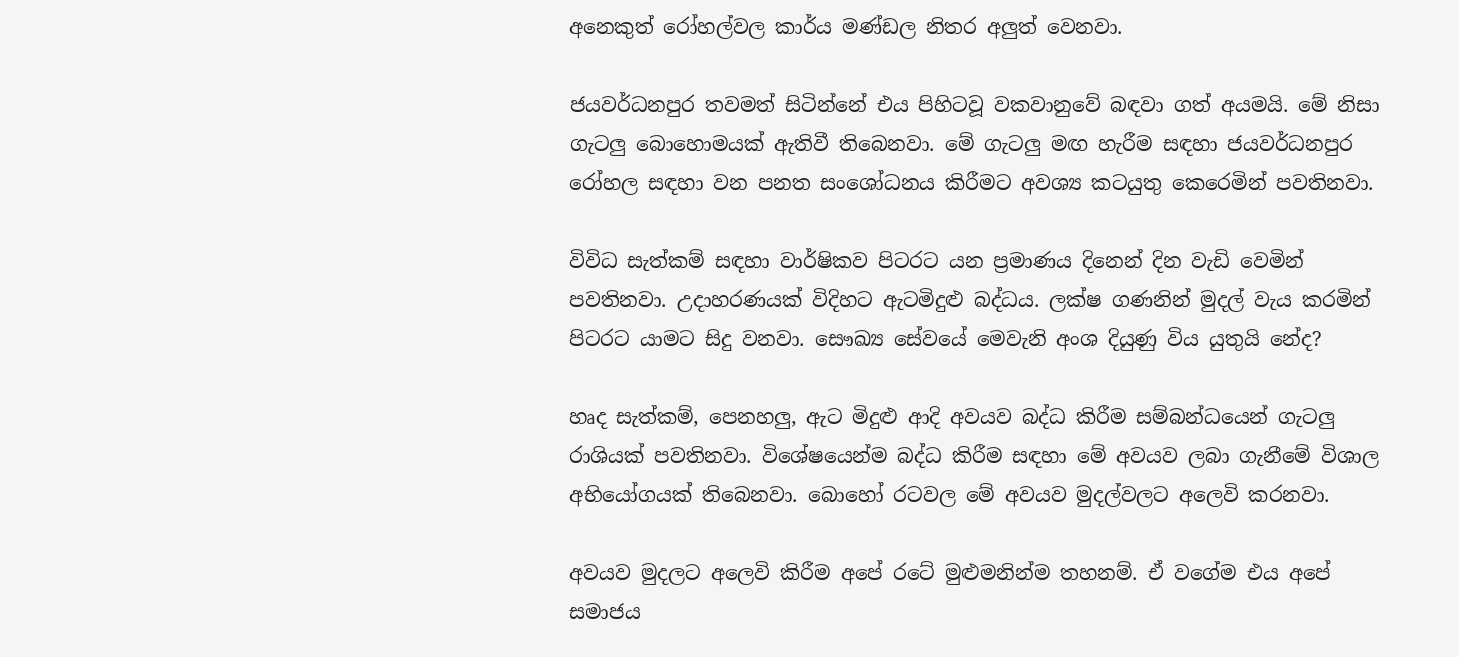අනෙකුත් රෝහල්වල කාර්ය මණ්ඩල නිතර අලුත් වෙනවා.

ජයවර්ධනපුර තවමත් සිටින්නේ එය පිහිටවූ වකවානුවේ බඳවා ගත් අයමයි. මේ නිසා ගැටලු බොහොමයක් ඇතිවී තිබෙනවා. මේ ගැටලු මඟ හැරීම සඳහා ජයවර්ධනපුර රෝහල සඳහා වන පනත සංශෝධනය කිරීමට අවශ්‍ය කටයුතු කෙරෙමින් පවතිනවා.

විවිධ සැත්කම් සඳහා වාර්ෂිකව පිටරට යන ප්‍රමාණය දිනෙන් දින වැඩි වෙමින් පවතිනවා. උදාහරණයක් විදිහට ඇටමිදුළු බද්ධය. ලක්ෂ ගණනින් මුදල් වැය කරමින් පිටරට යාමට සිදු වනවා. සෞඛ්‍ය සේවයේ මෙවැනි අංශ දියුණු විය යුතුයි නේද?

හෘද සැත්කම්, පෙනහලු, ඇට මිදුළු ආදි අවයව බද්ධ කිරීම සම්බන්ධයෙන් ගැටලු රාශියක් පවතිනවා. විශේෂයෙන්ම බද්ධ කිරීම සඳහා මේ අවයව ලබා ගැනීමේ විශාල අභියෝගයක් තිබෙනවා. බොහෝ රටවල මේ අවයව මුදල්වලට අලෙවි කරනවා.

අවයව මුදලට අලෙවි කිරීම අපේ රටේ මුළුමනින්ම තහනම්. ඒ වගේම එය අපේ සමාජය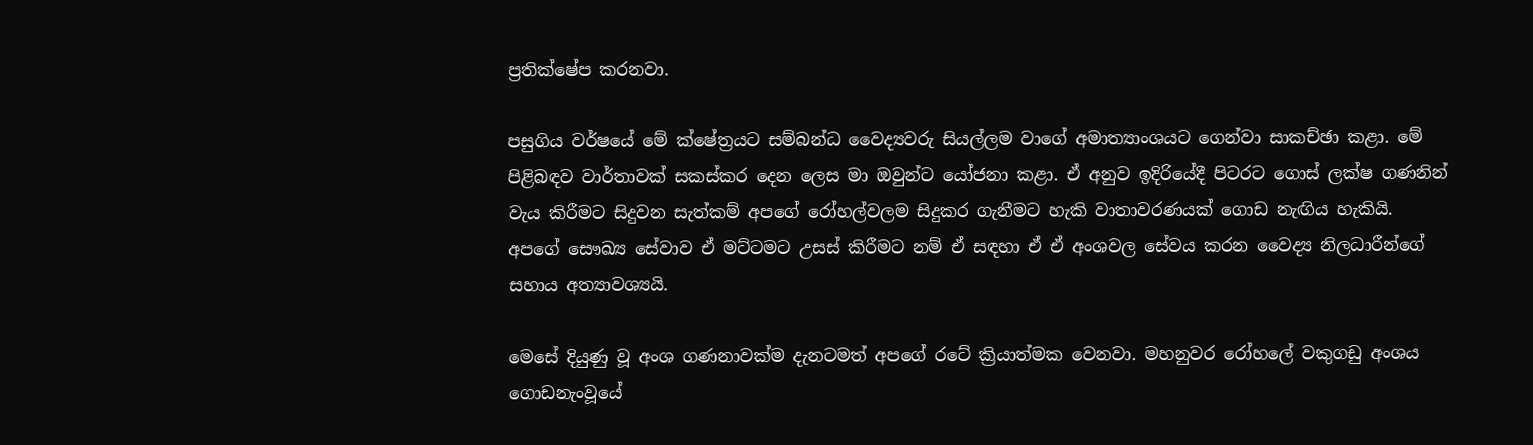ප්‍රතික්ෂේප කරනවා.

පසුගිය වර්ෂයේ මේ ක්ෂේත්‍රයට සම්බන්ධ වෛද්‍යවරු සියල්ලම වාගේ අමාත්‍යාංශයට ගෙන්වා සාකච්ඡා කළා. මේ පිළිබඳව වාර්තාවක් සකස්කර දෙන ලෙස මා ඔවුන්ට යෝජනා කළා. ඒ අනුව ඉදිරියේදී පිටරට ගොස් ලක්ෂ ගණනින් වැය කිරීමට සිදුවන සැත්කම් අපගේ රෝහල්වලම සිදුකර ගැනීමට හැකි වාතාවරණයක් ගොඩ නැඟිය හැකියි. අපගේ සෞඛ්‍ය සේවාව ඒ මට්ටමට උසස් කිරීමට නම් ඒ සඳහා ඒ ඒ අංශවල සේවය කරන වෛද්‍ය නිලධාරීන්ගේ සහාය අත්‍යාවශ්‍යයි.

මෙසේ දියුණු වූ අංශ ගණනාවක්ම දැනටමත් අපගේ රටේ ක්‍රියාත්මක වෙනවා. මහනුවර රෝහලේ වකුගඩු අංශය ගොඩනැංවූයේ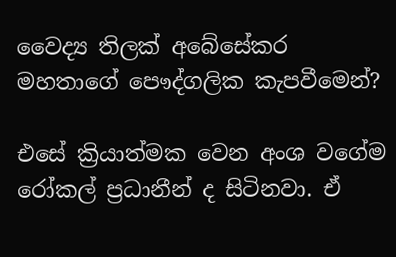වෛද්‍ය තිලක් අබේසේකර මහතාගේ පෞද්ගලික කැපවීමෙන්?

එසේ ක්‍රියාත්මක වෙන අංශ වගේම රෝකල් ප්‍රධානීන් ද සිටිනවා. ඒ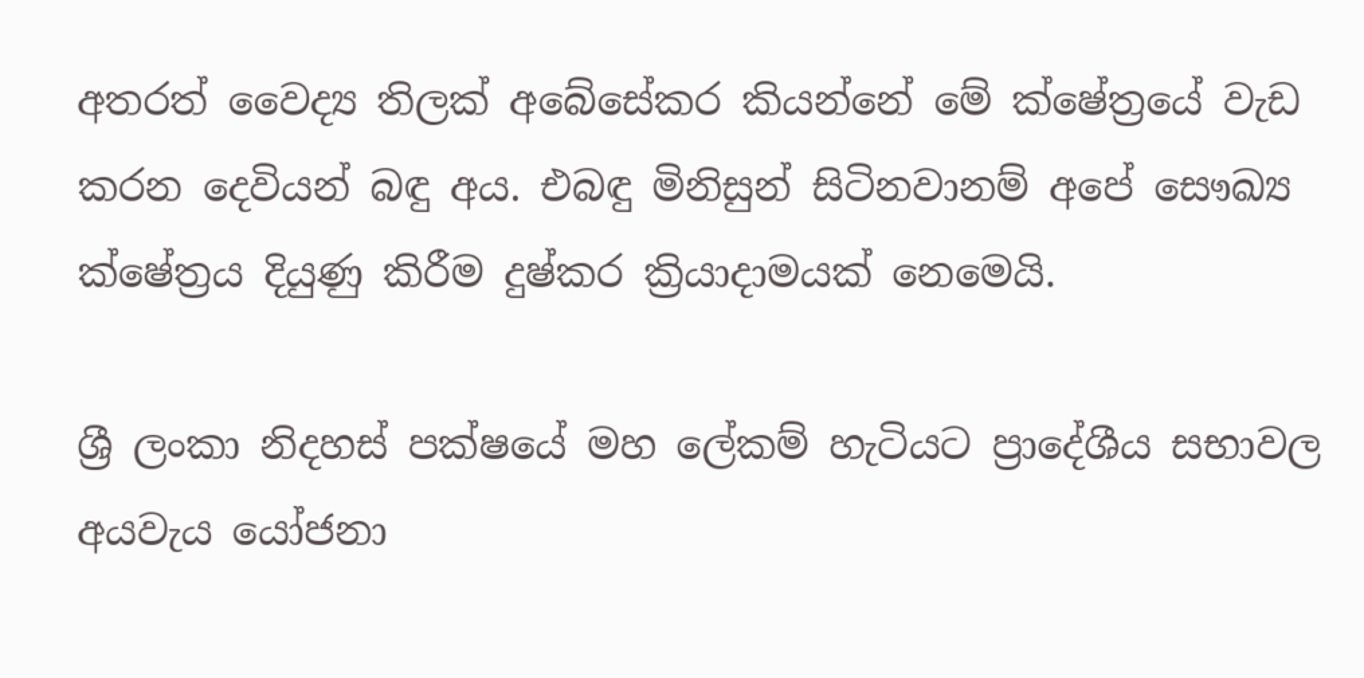අතරත් වෛද්‍ය තිලක් අබේසේකර කියන්නේ මේ ක්ෂේත්‍රයේ වැඩ කරන දෙවියන් බඳු අය. එබඳු මිනිසුන් සිටිනවානම් අපේ සෞඛ්‍ය ක්ෂේත්‍රය දියුණු කිරීම දුෂ්කර ක්‍රියාදාමයක් නෙමෙයි.

ශ්‍රී ලංකා නිදහස් පක්ෂයේ මහ ලේකම් හැටියට ප්‍රාදේශීය සභාවල අයවැය යෝජනා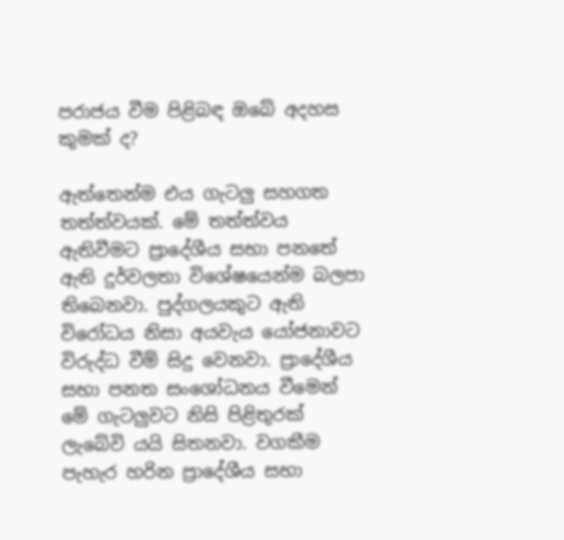පරාජය වීම පිළිබඳ ඔබේ අදහස කුමක් ද?

ඇත්තෙන්ම එය ගැටලු සහගත තත්ත්වයක්. මේ තත්ත්වය ඇතිවීමට ප්‍රාදේශීය සභා පනතේ ඇති දුර්වලතා විශේෂයෙන්ම බලපා තිබෙනවා. පුද්ගලයකුට ඇති විරෝධය නිසා අයවැය යෝජනාවට විරුද්ධ වීම් සිදු වෙනවා. ප්‍රාදේශීය සභා පනත සංශෝධනය වීමෙන් මේ ගැටලුවට නිසි පිළිතුරක් ලැබේවි යයි සිතනවා. වගකීම පැහැර හරින ප්‍රාදේශීය සභා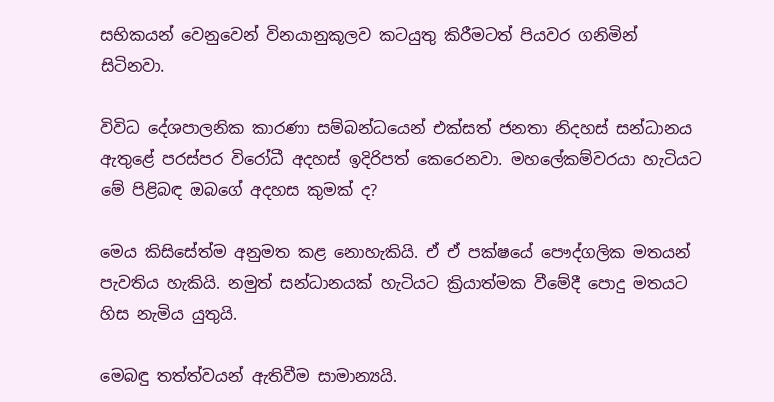සභිකයන් වෙනුවෙන් විනයානුකූලව කටයුතු කිරීමටත් පියවර ගනිමින් සිටිනවා.

විවිධ දේශපාලනික කාරණා සම්බන්ධයෙන් එක්සත් ජනතා නිදහස් සන්ධානය ඇතුළේ පරස්පර විරෝධී අදහස් ඉදිරිපත් කෙරෙනවා. මහලේකම්වරයා හැටියට මේ පිළිබඳ ඔබගේ අදහස කුමක් ද?

මෙය කිසිසේත්ම අනුමත කළ නොහැකියි. ඒ ඒ පක්ෂයේ පෞද්ගලික මතයන් පැවතිය හැකියි. නමුත් සන්ධානයක් හැටියට ක්‍රියාත්මක වීමේදී පොදු මතයට හිස නැමිය යුතුයි.

මෙබඳු තත්ත්වයන් ඇතිවීම සාමාන්‍යයි.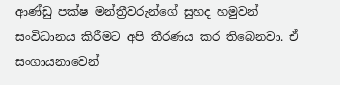ආණ්ඩු පක්ෂ මන්ත්‍රීවරුන්ගේ සුහද හමුවන් සංවිධානය කිරීමට අපි තීරණය කර තිබෙනවා. ඒ සංගායනාවෙන්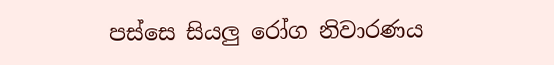පස්සෙ සියලු රෝග නිවාරණය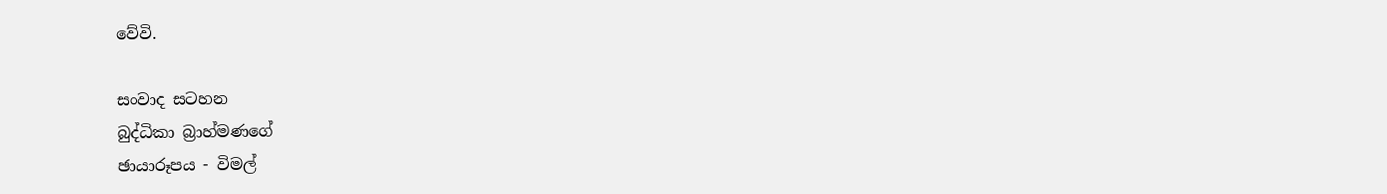වේවි.

සංවාද සටහන
බුද්ධිකා බ්‍රාහ්මණගේ
ඡායාරූපය - විමල්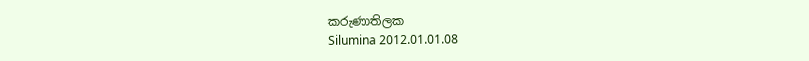කරුණාතිලක
Silumina 2012.01.01.08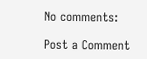No comments:

Post a Comment